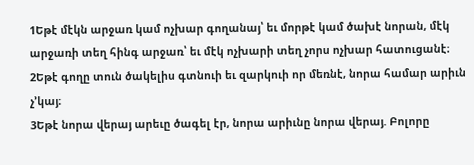1Եթէ մէկն արջառ կամ ոչխար գողանայ՝ եւ մորթէ կամ ծախէ նորան, մէկ արջառի տեղ հինգ արջառ՝ եւ մէկ ոչխարի տեղ չորս ոչխար հատուցանէ։
2Եթէ գողը տուն ծակելիս գտնուի եւ զարկուի որ մեռնէ, նորա համար արիւն չ’կայ։
3Եթէ նորա վերայ արեւը ծագել էր, նորա արիւնը նորա վերայ. Բոլորը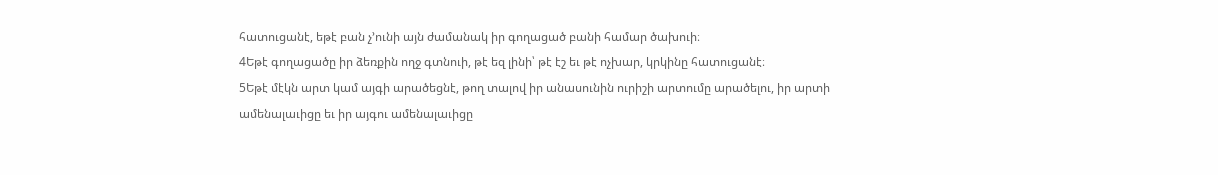հատուցանէ, եթէ բան չ’ունի այն ժամանակ իր գողացած բանի համար ծախուի։
4Եթէ գողացածը իր ձեռքին ողջ գտնուի, թէ եզ լինի՝ թէ էշ եւ թէ ոչխար, կրկինը հատուցանէ։
5Եթէ մէկն արտ կամ այգի արածեցնէ, թող տալով իր անասունին ուրիշի արտումը արածելու, իր արտի ամենալաւիցը եւ իր այգու ամենալաւիցը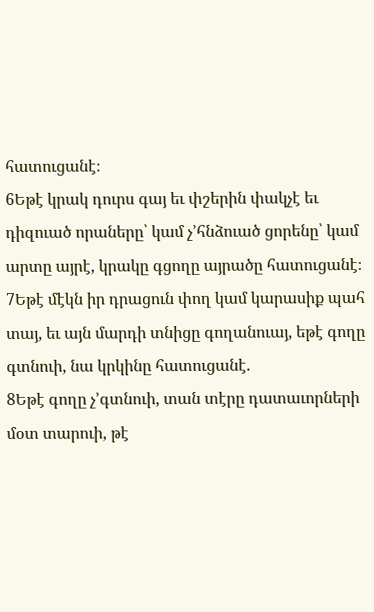հատուցանէ։
6Եթէ կրակ դուրս գայ եւ փշերին փակչէ եւ դիզուած որաները՝ կամ չ’հնձուած ցորենը՝ կամ արտը այրէ, կրակը գցողը այրածը հատուցանէ։
7Եթէ մէկն իր դրացուն փող կամ կարասիք պահ տայ, եւ այն մարդի տնիցը գողանուայ, եթէ գողը գտնուի, նա կրկինը հատուցանէ.
8Եթէ գողը չ’գտնուի, տան տէրը դատաւորների մօտ տարուի, թէ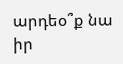արդեօ՞ք նա իր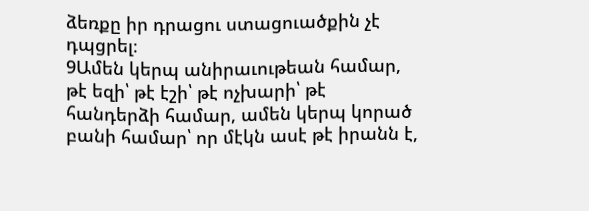ձեռքը իր դրացու ստացուածքին չէ դպցրել։
9Ամեն կերպ անիրաւութեան համար, թէ եզի՝ թէ էշի՝ թէ ոչխարի՝ թէ հանդերձի համար, ամեն կերպ կորած բանի համար՝ որ մէկն ասէ թէ իրանն է,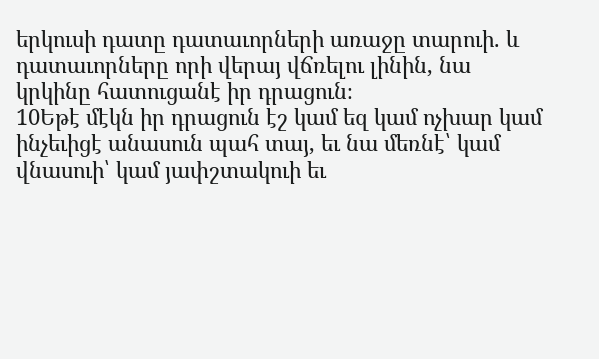երկուսի դատը դատաւորների առաջը տարուի. և դատաւորները որի վերայ վճռելու լինին, նա կրկինը հատուցանէ իր դրացուն։
10Եթէ մէկն իր դրացուն էշ կամ եզ կամ ոչխար կամ ինչեւիցէ անասուն պահ տայ, եւ նա մեռնէ՝ կամ վնասուի՝ կամ յափշտակուի եւ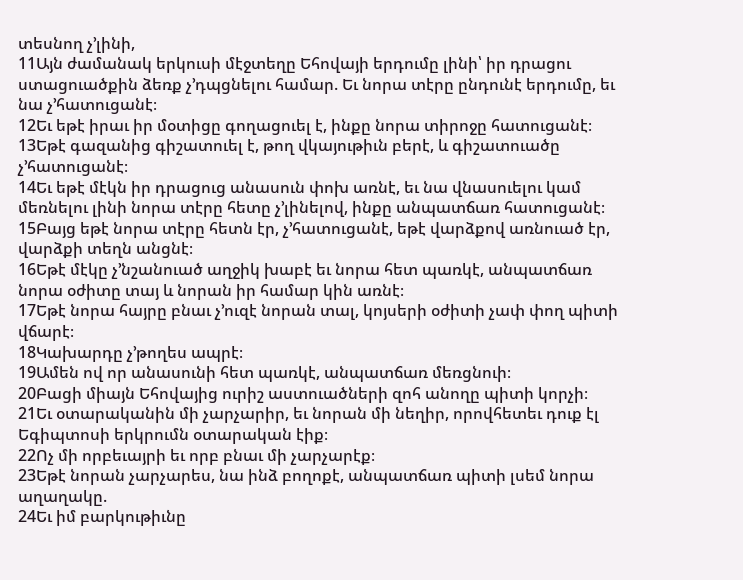տեսնող չ’լինի,
11Այն ժամանակ երկուսի մէջտեղը Եհովայի երդումը լինի՝ իր դրացու ստացուածքին ձեռք չ’դպցնելու համար. Եւ նորա տէրը ընդունէ երդումը, եւ նա չ’հատուցանէ։
12Եւ եթէ իրաւ իր մօտիցը գողացուել է, ինքը նորա տիրոջը հատուցանէ։
13Եթէ գազանից գիշատուել է, թող վկայութիւն բերէ, և գիշատուածը չ’հատուցանէ։
14Եւ եթէ մէկն իր դրացուց անասուն փոխ առնէ, եւ նա վնասուելու կամ մեռնելու լինի նորա տէրը հետը չ’լինելով, ինքը անպատճառ հատուցանէ։
15Բայց եթէ նորա տէրը հետն էր, չ’հատուցանէ, եթէ վարձքով առնուած էր, վարձքի տեղն անցնէ։
16Եթէ մէկը չ’նշանուած աղջիկ խաբէ եւ նորա հետ պառկէ, անպատճառ նորա օժիտը տայ և նորան իր համար կին առնէ։
17Եթէ նորա հայրը բնաւ չ’ուզէ նորան տալ, կոյսերի օժիտի չափ փող պիտի վճարէ։
18Կախարդը չ’թողես ապրէ։
19Ամեն ով որ անասունի հետ պառկէ, անպատճառ մեռցնուի։
20Բացի միայն Եհովայից ուրիշ աստուածների զոհ անողը պիտի կորչի։
21Եւ օտարականին մի չարչարիր, եւ նորան մի նեղիր, որովհետեւ դուք էլ Եգիպտոսի երկրումն օտարական էիք։
22Ոչ մի որբեւայրի եւ որբ բնաւ մի չարչարէք։
23Եթէ նորան չարչարես, նա ինձ բողոքէ, անպատճառ պիտի լսեմ նորա աղաղակը.
24Եւ իմ բարկութիւնը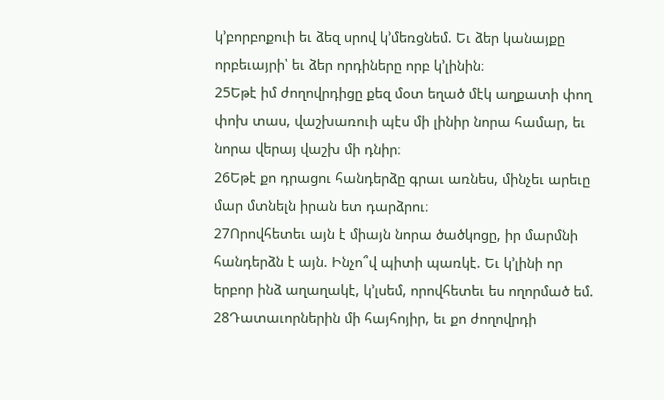կ’բորբոքուի եւ ձեզ սրով կ’մեռցնեմ. Եւ ձեր կանայքը որբեւայրի՝ եւ ձեր որդիները որբ կ’լինին։
25Եթէ իմ ժողովրդիցը քեզ մօտ եղած մէկ աղքատի փող փոխ տաս, վաշխառուի պէս մի լինիր նորա համար, եւ նորա վերայ վաշխ մի դնիր։
26Եթէ քո դրացու հանդերձը գրաւ առնես, մինչեւ արեւը մար մտնելն իրան ետ դարձրու։
27Որովհետեւ այն է միայն նորա ծածկոցը, իր մարմնի հանդերձն է այն. Ինչո՞վ պիտի պառկէ. Եւ կ’լինի որ երբոր ինձ աղաղակէ, կ’լսեմ, որովհետեւ ես ողորմած եմ.
28Դատաւորներին մի հայհոյիր, եւ քո ժողովրդի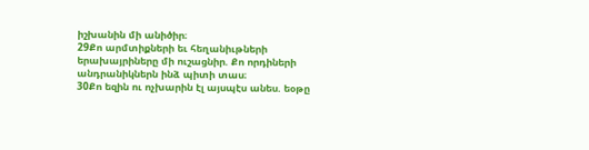իշխանին մի անիծիր։
29Քո արմտիքների եւ հեղանիւթների երախայրիները մի ուշացնիր. Քո որդիների անդրանիկներն ինձ պիտի տաս։
30Քո եզին ու ոչխարին էլ այսպէս անես. եօթը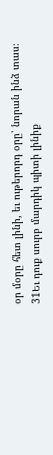օր մօրը հետ լինի, եւ ութերորդ օրը՝ նորան ինձ տաս։
31Եւ դուք սուրբ մարդիկ պիտի լինիք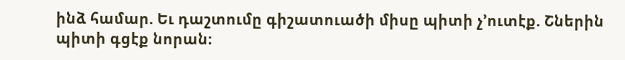ինձ համար. Եւ դաշտումը գիշատուածի միսը պիտի չ’ուտէք. Շներին պիտի գցէք նորան։